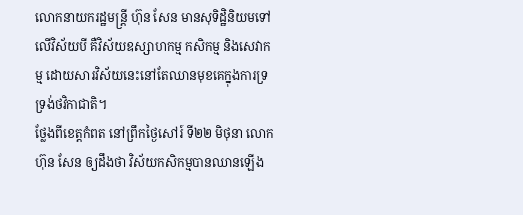លោកនាយករដ្ឋមន្ត្រី ហ៊ុន សែន មានសុទិដ្ឋិនិយមទៅលើវិស័យបី គឺវិស័យឧស្សាហកម្ម កសិកម្ម និងសេវាកម្ម ដោយសារវិស័យនេះនៅតែឈានមុខគេក្នុងការទ្រទ្រង់ថវិកាជាតិ។
ថ្លែងពីខេត្តកំពត នៅព្រឹកថ្ងៃសៅរ៍ ទី២២ មិថុនា លោក ហ៊ុន សែន ឲ្យដឹងថា វិស័យកសិកម្មបានឈានឡើង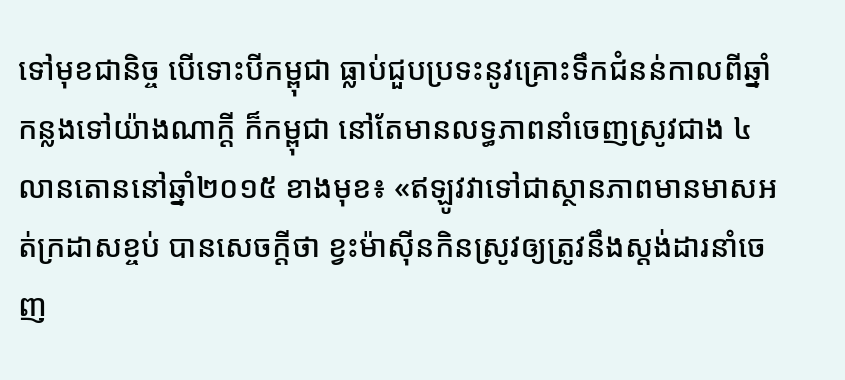ទៅមុខជានិច្ច បើទោះបីកម្ពុជា ធ្លាប់ជួបប្រទះនូវគ្រោះទឹកជំនន់កាលពីឆ្នាំកន្លងទៅយ៉ាងណាក្តី ក៏កម្ពុជា នៅតែមានលទ្ធភាពនាំចេញស្រូវជាង ៤លានតោននៅឆ្នាំ២០១៥ ខាងមុខ៖ «ឥឡូវវាទៅជាស្ថានភាពមានមាសអត់ក្រដាសខ្ចប់ បានសេចក្តីថា ខ្វះម៉ាស៊ីនកិនស្រូវឲ្យត្រូវនឹងស្តង់ដារនាំចេញ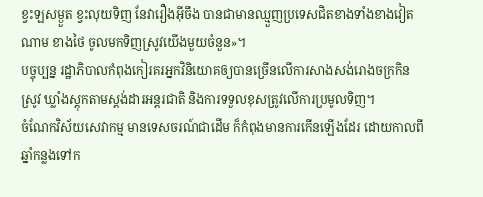ខ្វះឡសម្ងួត ខ្វះលុយទិញ នែវារឿងអ៊ីចឹង បានជាមានឈ្មួញប្រទេសជិតខាងទាំងខាងវៀតណាម ខាងថៃ ចូលមកទិញស្រូវយើងមួយចំនួន»។
បច្ចុប្បន្ន រដ្ឋាភិបាលកំពុងកៀរគរអ្នកវិនិយោគឲ្យបានច្រើនលើការសាងសង់រោងចក្រកិនស្រូវ ឃ្លាំងស្តុកតាមស្តង់ដារអន្តរជាតិ និងការទទួលខុសត្រូវលើការប្រមូលទិញ។
ចំណែកវិស័យសេវាកម្ម មានទេសចរណ៍ជាដើម ក៏កំពុងមានការកើនឡើងដែរ ដោយកាលពីឆ្នាំកន្លងទៅក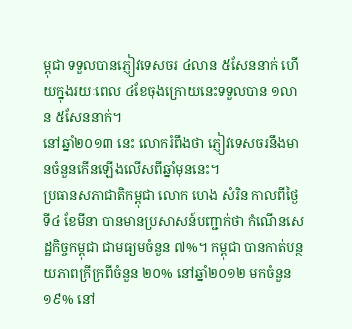ម្ពុជា ទទួលបានភ្ញៀវទេសចរ ៤លាន ៥សែននាក់ ហើយក្នុងរយៈពេល ៤ខែចុងក្រោយនេះទទួលបាន ១លាន ៥សែននាក់។
នៅឆ្នាំ២០១៣ នេះ លោករំពឹងថា ភ្ញៀវទេសចរនឹងមានចំនួនកើនឡើងលើសពីឆ្នាំមុននេះ។
ប្រធានសភាជាតិកម្ពុជា លោក ហេង សំរិន កាលពីថ្ងៃទី៤ ខែមីនា បានមានប្រសាសន៍បញ្ជាក់ថា កំណើនសេដ្ឋកិច្ចកម្ពុជា ជាមធ្យមចំនួន ៧%។ កម្ពុជា បានកាត់បន្ថយភាពក្រីក្រពីចំនួន ២០% នៅឆ្នាំ២០១២ មកចំនួន ១៩% នៅ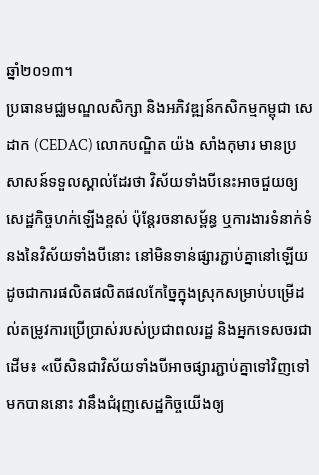ឆ្នាំ២០១៣។
ប្រធានមជ្ឈមណ្ឌលសិក្សា និងអភិវឌ្ឍន៍កសិកម្មកម្ពុជា សេដាក (CEDAC) លោកបណ្ឌិត យ៉ង សាំងកុមារ មានប្រសាសន៍ទទួលស្គាល់ដែរថា វិស័យទាំងបីនេះអាចជួយឲ្យសេដ្ឋកិច្ចហក់ឡើងខ្ពស់ ប៉ុន្តែរចនាសម្ព័ន្ធ ឬការងារទំនាក់ទំនងនៃវិស័យទាំងបីនោះ នៅមិនទាន់ផ្សារភ្ជាប់គ្នានៅឡើយ ដូចជាការផលិតផលិតផលកែច្នៃក្នុងស្រុកសម្រាប់បម្រើដល់តម្រូវការប្រើប្រាស់របស់ប្រជាពលរដ្ឋ និងអ្នកទេសចរជាដើម៖ «បើសិនជាវិស័យទាំងបីអាចផ្សារភ្ជាប់គ្នាទៅវិញទៅមកបាននោះ វានឹងជំរុញសេដ្ឋកិច្ចយើងឲ្យ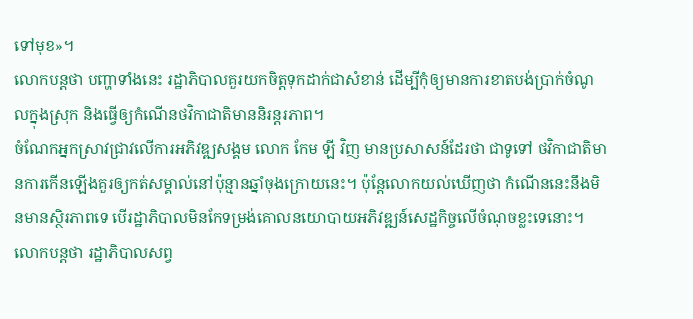ទៅមុខ»។
លោកបន្តថា បញ្ហាទាំងនេះ រដ្ឋាភិបាលគួរយកចិត្តទុកដាក់ជាសំខាន់ ដើម្បីកុំឲ្យមានការខាតបង់ប្រាក់ចំណូលក្នុងស្រុក និងធ្វើឲ្យកំណើនថវិកាជាតិមាននិរន្តរភាព។
ចំណែកអ្នកស្រាវជ្រាវលើការអភិវឌ្ឍសង្គម លោក កែម ឡី វិញ មានប្រសាសន៍ដែរថា ជាទូទៅ ថវិកាជាតិមានការកើនឡើងគួរឲ្យកត់សម្គាល់នៅប៉ុន្មានឆ្នាំចុងក្រោយនេះ។ ប៉ុន្តែលោកយល់ឃើញថា កំណើននេះនឹងមិនមានស្ថិរភាពទេ បើរដ្ឋាភិបាលមិនកែទម្រង់គោលនយោបាយអភិវឌ្ឍន៍សេដ្ឋកិច្ចលើចំណុចខ្លះទេនោះ។
លោកបន្តថា រដ្ឋាភិបាលសព្វ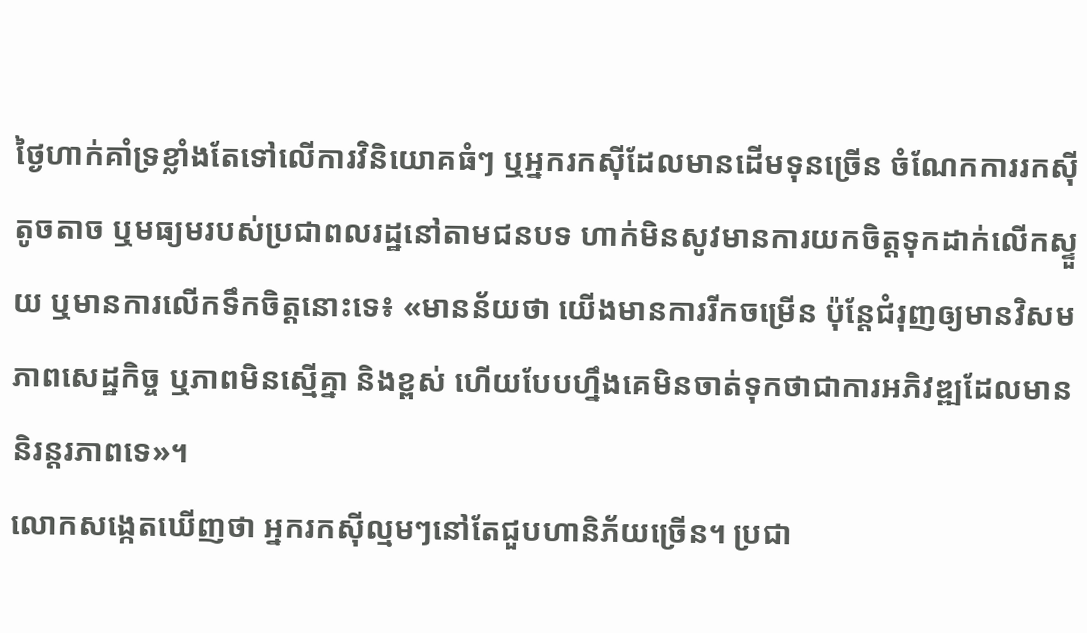ថ្ងៃហាក់គាំទ្រខ្លាំងតែទៅលើការវិនិយោគធំៗ ឬអ្នករកស៊ីដែលមានដើមទុនច្រើន ចំណែកការរកស៊ីតូចតាច ឬមធ្យមរបស់ប្រជាពលរដ្ឋនៅតាមជនបទ ហាក់មិនសូវមានការយកចិត្តទុកដាក់លើកស្ទួយ ឬមានការលើកទឹកចិត្តនោះទេ៖ «មានន័យថា យើងមានការរីកចម្រើន ប៉ុន្តែជំរុញឲ្យមានវិសមភាពសេដ្ឋកិច្ច ឬភាពមិនស្មើគ្នា និងខ្ពស់ ហើយបែបហ្នឹងគេមិនចាត់ទុកថាជាការអភិវឌ្ឍដែលមាននិរន្តរភាពទេ»។
លោកសង្កេតឃើញថា អ្នករកស៊ីល្មមៗនៅតែជួបហានិភ័យច្រើន។ ប្រជា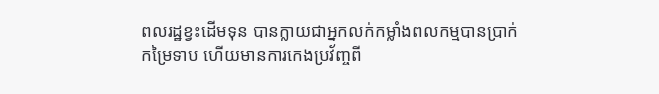ពលរដ្ឋខ្វះដើមទុន បានក្លាយជាអ្នកលក់កម្លាំងពលកម្មបានប្រាក់កម្រៃទាប ហើយមានការកេងប្រវ័ញ្ចពី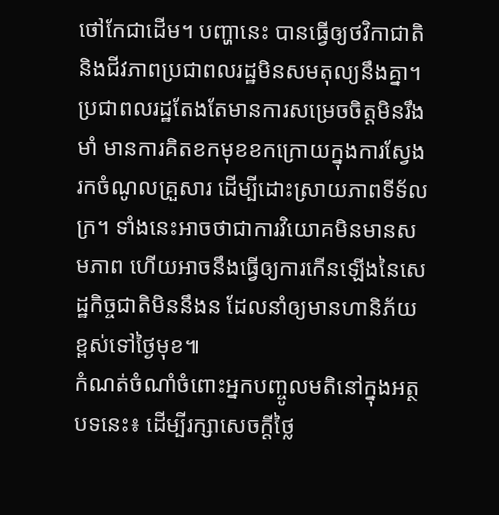ថៅកែជាដើម។ បញ្ហានេះ បានធ្វើឲ្យថវិកាជាតិ និងជីវភាពប្រជាពលរដ្ឋមិនសមតុល្យនឹងគ្នា។ ប្រជាពលរដ្ឋតែងតែមានការសម្រេចចិត្តមិនរឹងមាំ មានការគិតខកមុខខកក្រោយក្នុងការស្វែងរកចំណូលគ្រួសារ ដើម្បីដោះស្រាយភាពទីទ័លក្រ។ ទាំងនេះអាចថាជាការវិយោគមិនមានសមភាព ហើយអាចនឹងធ្វើឲ្យការកើនឡើងនៃសេដ្ឋកិច្ចជាតិមិននឹងន ដែលនាំឲ្យមានហានិភ័យខ្ពស់ទៅថ្ងៃមុខ៕
កំណត់ចំណាំចំពោះអ្នកបញ្ចូលមតិនៅក្នុងអត្ថបទនេះ៖ ដើម្បីរក្សាសេចក្ដីថ្លៃ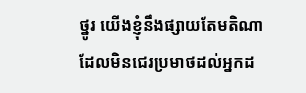ថ្នូរ យើងខ្ញុំនឹងផ្សាយតែមតិណា ដែលមិនជេរប្រមាថដល់អ្នកដ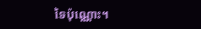ទៃប៉ុណ្ណោះ។